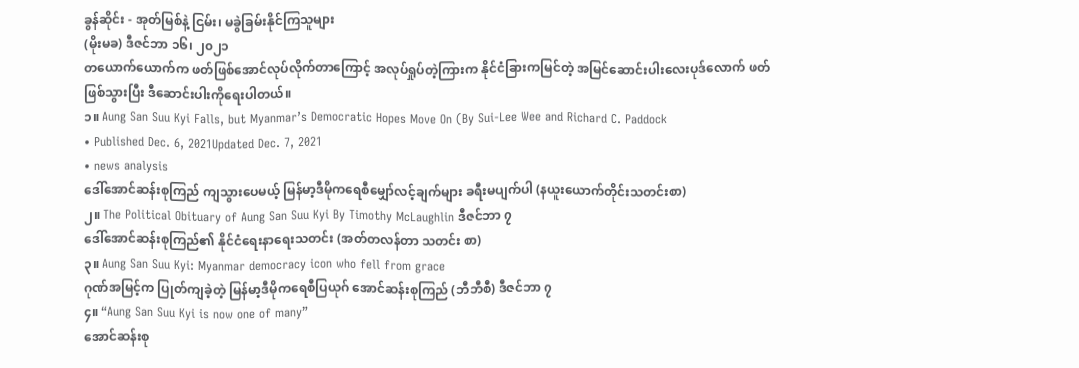ခွန်ဆိုင်း - အုတ်မြစ်နဲ့ ငြမ်း၊ မခွဲခြမ်းနိုင်ကြသူများ
(မိုးမခ) ဒီဇင်ဘာ ၁၆၊ ၂၀၂၁
တယောက်ယောက်က ဖတ်ဖြစ်အောင်လုပ်လိုက်တာကြောင့် အလုပ်ရှုပ်တဲ့ကြားက နိုင်ငံခြားကမြင်တဲ့ အမြင်ဆောင်းပါးလေးပုဒ်လောက် ဖတ်ဖြစ်သွားပြီး ဒီဆောင်းပါးကိုရေးပါတယ်။
၁။ Aung San Suu Kyi Falls, but Myanmar’s Democratic Hopes Move On (By Sui-Lee Wee and Richard C. Paddock
• Published Dec. 6, 2021Updated Dec. 7, 2021
• news analysis
ဒေါ်အောင်ဆန်းစုကြည် ကျသွားပေမယ့် မြန်မာ့ဒီမိုကရေစီမျှော်လင့်ချက်များ ခရီးမပျက်ပါ (နယူးယောက်တိုင်းသတင်းစာ)
၂။ The Political Obituary of Aung San Suu Kyi By Timothy McLaughlin ဒီဇင်ဘာ ၇
ဒေါ်အောင်ဆန်းစုကြည်၏ နိုင်ငံရေးနာရေးသတင်း (အတ်တလန်တာ သတင်း စာ)
၃။ Aung San Suu Kyi: Myanmar democracy icon who fell from grace
ဂုဏ်အမြင့်က ပြုတ်ကျခဲ့တဲ့ မြန်မာ့ဒီမိုကရေစီပြယုဂ် အောင်ဆန်းစုကြည် (ဘီဘီစီ) ဒီဇင်ဘာ ၇
၄။ “Aung San Suu Kyi is now one of many”
အောင်ဆန်းစု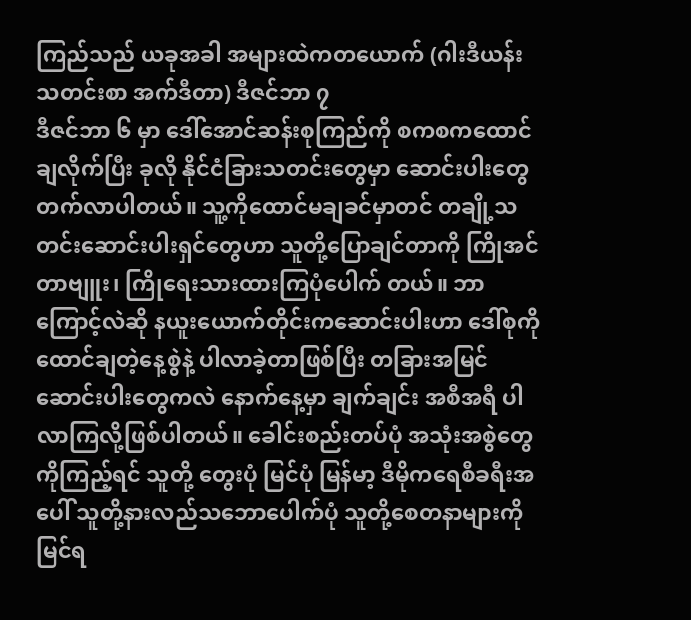ကြည်သည် ယခုအခါ အများထဲကတယောက် (ဂါးဒီယန်းသတင်းစာ အက်ဒီတာ) ဒီဇင်ဘာ ၇
ဒီဇင်ဘာ ၆ မှာ ဒေါ်အောင်ဆန်းစုကြည်ကို စကစကထောင်ချလိုက်ပြီး ခုလို နိုင်ငံခြားသတင်းတွေမှာ ဆောင်းပါးတွေတက်လာပါတယ်။ သူ့ကိုထောင်မချခင်မှာတင် တချို့သတင်းဆောင်းပါးရှင်တွေဟာ သူတို့ပြောချင်တာကို ကြိုအင်တာဗျူး၊ ကြိုရေးသားထားကြပုံပေါက် တယ်။ ဘာကြောင့်လဲဆို နယူးယောက်တိုင်းကဆောင်းပါးဟာ ဒေါ်စုကို ထောင်ချတဲ့နေ့စွဲနဲ့ ပါလာခဲ့တာဖြစ်ပြီး တခြားအမြင်ဆောင်းပါးတွေကလဲ နောက်နေ့မှာ ချက်ချင်း အစီအရီ ပါလာကြလို့ဖြစ်ပါတယ်။ ခေါင်းစည်းတပ်ပုံ အသုံးအစွဲတွေကိုကြည့်ရင် သူတို့ တွေးပုံ မြင်ပုံ မြန်မာ့ ဒီမိုကရေစီခရီးအပေါ် သူတို့နားလည်သဘောပေါက်ပုံ သူတို့စေတနာများကို မြင်ရ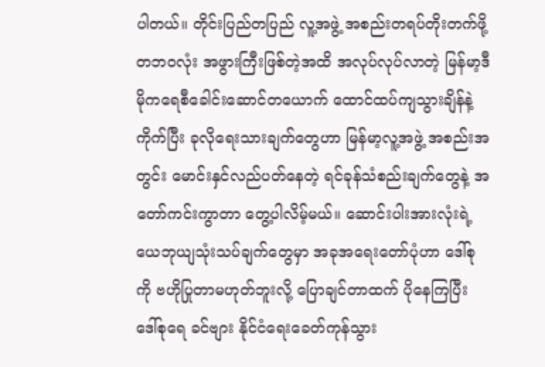ပါတယ်။ တိုင်းပြည်တပြည် လူ့အဖွဲ့ အစည်းတရပ်တိုးတက်ဖို့ တဘဝလုံး အဖွားကြီးဖြစ်တဲ့အထိ အလုပ်လုပ်လာတဲ့ မြန်မာ့ဒီမိုကရေစီခေါင်းဆောင်တယောက် ထောင်ထပ်ကျသွားချိန်နဲ့ ကိုက်ပြီး ခုလိုရေးသားချက်တွေဟာ မြန်မာ့လူ့အဖွဲ့ အစည်းအတွင်း မောင်းနှင်လည်ပတ်နေတဲ့ ရင်ခုန်သံစည်းချက်တွေနဲ့ အတော်ကင်းကွာတာ တွေ့ပါလိမ့်မယ်။ ဆောင်းပါးအားလုံးရဲ့ ယေဘုယျသုံးသပ်ချက်တွေမှာ အခုအရေးတော်ပုံဟာ ဒေါ်စုကို ဗဟိုပြုတာမဟုတ်ဘူးလို့ ပြောချင်တာထက် ပိုနေကြပြီး ဒေါ်စုရေ ခင်ဗျား နိုင်ငံရေးခေတ်ကုန်သွား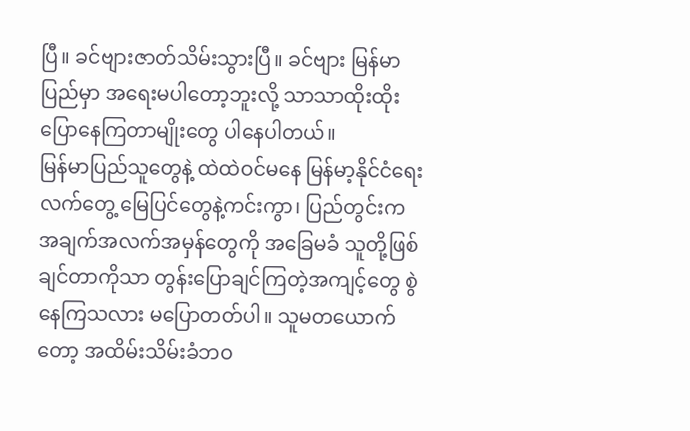ပြီ။ ခင်ဗျားဇာတ်သိမ်းသွားပြီ။ ခင်ဗျား မြန်မာပြည်မှာ အရေးမပါတော့ဘူးလို့ သာသာထိုးထိုး ပြောနေကြတာမျိုးတွေ ပါနေပါတယ်။
မြန်မာပြည်သူတွေနဲ့ ထဲထဲဝင်မနေ မြန်မာ့နိုင်ငံရေး လက်တွေ့ မြေပြင်တွေနဲ့ကင်းကွာ၊ ပြည်တွင်းက အချက်အလက်အမှန်တွေကို အခြေမခံ သူတို့ဖြစ်ချင်တာကိုသာ တွန်းပြောချင်ကြတဲ့အကျင့်တွေ စွဲနေကြသလား မပြောတတ်ပါ။ သူမတယောက်တော့ အထိမ်းသိမ်းခံဘဝ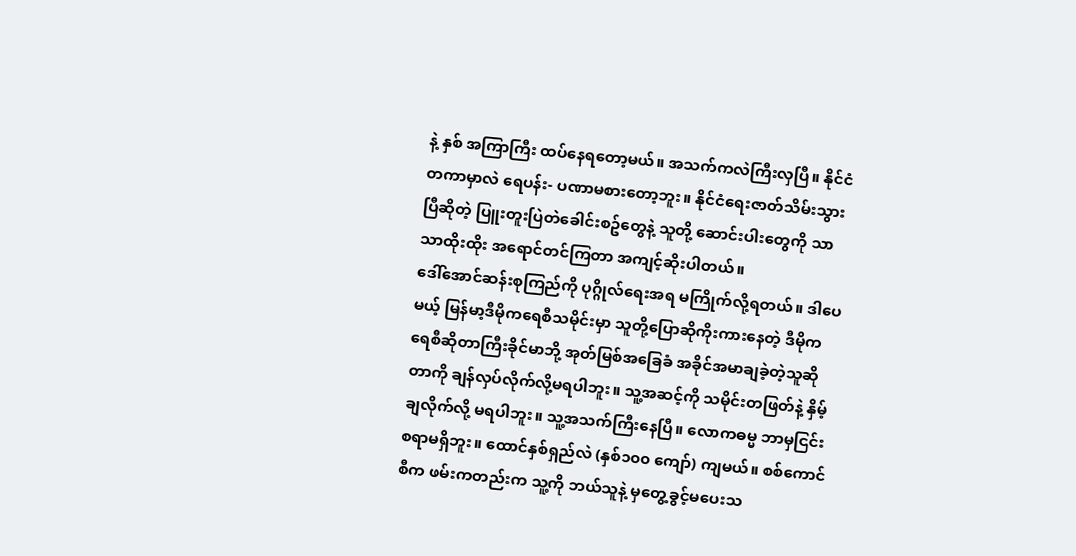နဲ့ နှစ် အကြာကြီး ထပ်နေရတော့မယ်။ အသက်ကလဲကြီးလှပြီ။ နိုင်ငံတကာမှာလဲ ရေပန်း- ပဏာမစားတော့ဘူး။ နိုင်ငံရေးဇာတ်သိမ်းသွားပြီဆိုတဲ့ ပြူးတူးပြဲတဲခေါင်းစဥ်တွေနဲ့ သူတို့ ဆောင်းပါးတွေကို သာသာထိုးထိုး အရောင်တင်ကြတာ အကျင့်ဆိုးပါတယ်။
ဒေါ်အောင်ဆန်းစုကြည်ကို ပုဂ္ဂိုလ်ရေးအရ မကြိုက်လို့ရတယ်။ ဒါပေမယ့် မြန်မာ့ဒီမိုကရေစီသမိုင်းမှာ သူတို့ပြောဆိုကိုးကားနေတဲ့ ဒီမိုက ရေစီဆိုတာကြီးခိုင်မာဘို့ အုတ်မြစ်အခြေခံ အခိုင်အမာချခဲ့တဲ့သူဆိုတာကို ချန်လှပ်လိုက်လို့မရပါဘူး။ သူ့အဆင့်ကို သမိုင်းတဖြတ်နဲ့ နှိမ့်ချလိုက်လို့ မရပါဘူး။ သူ့အသက်ကြီးနေပြီ။ လောကဓမ္မ ဘာမှငြင်းစရာမရှိဘူး။ ထောင်နှစ်ရှည်လဲ (နှစ်၁၀၀ ကျော်) ကျမယ်။ စစ်ကောင်စီက ဖမ်းကတည်းက သူ့ကို ဘယ်သူနဲ့ မှတွေ့ခွင့်မပေးသ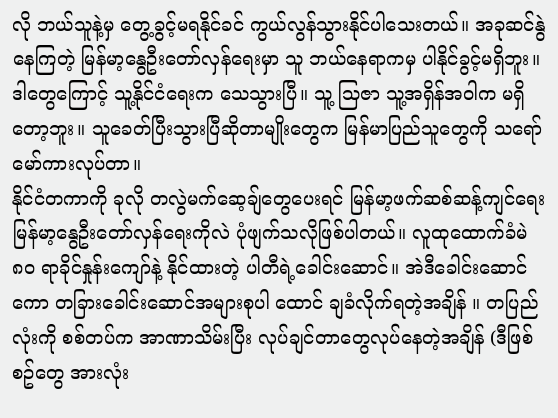လို ဘယ်သူနဲ့မှ တွေ့ခွင့်မရနိုင်ခင် ကွယ်လွန်သွားနိုင်ပါသေးတယ်။ အခုဆင်နွဲနေကြတဲ့ မြန်မာ့နွေဦးတော်လှန်ရေးမှာ သူ ဘယ်နေရာကမှ ပါနိုင်ခွင့်မရှိဘူး။ ဒါတွေကြောင့် သူ့နိုင်ငံရေးက သေသွားပြီ။ သူ့ သြဇာ သူ့အရှိန်အဝါက မရှိတော့ဘူး။ သူခေတ်ပြီးသွားပြီဆိုတာမျိုးတွေက မြန်မာပြည်သူတွေကို သရော်မော်ကားလုပ်တာ။
နိုင်ငံတကာကို ခုလို တလွဲမက်ဆေ့ချ်တွေပေးရင် မြန်မာ့ဖက်ဆစ်ဆန့်ကျင်ရေး မြန်မာ့နွေဦးတော်လှန်ရေးကိုလဲ ပုံဖျက်သလိုဖြစ်ပါတယ်။ လူထုထောက်ခံမဲ ၈၀ ရာခိုင်နှုန်းကျော်နဲ့ နိုင်ထားတဲ့ ပါတီရဲ့ခေါင်းဆောင်။ အဲဒီခေါင်းဆောင်ကော တခြားခေါင်းဆောင်အများစုပါ ထောင် ချခံလိုက်ရတဲ့အချိန် ။ တပြည်လုံးကို စစ်တပ်က အာဏာသိမ်းပြီး လုပ်ချင်တာတွေလုပ်နေတဲ့အချိန် (ဒီဖြစ်စဥ်တွေ အားလုံး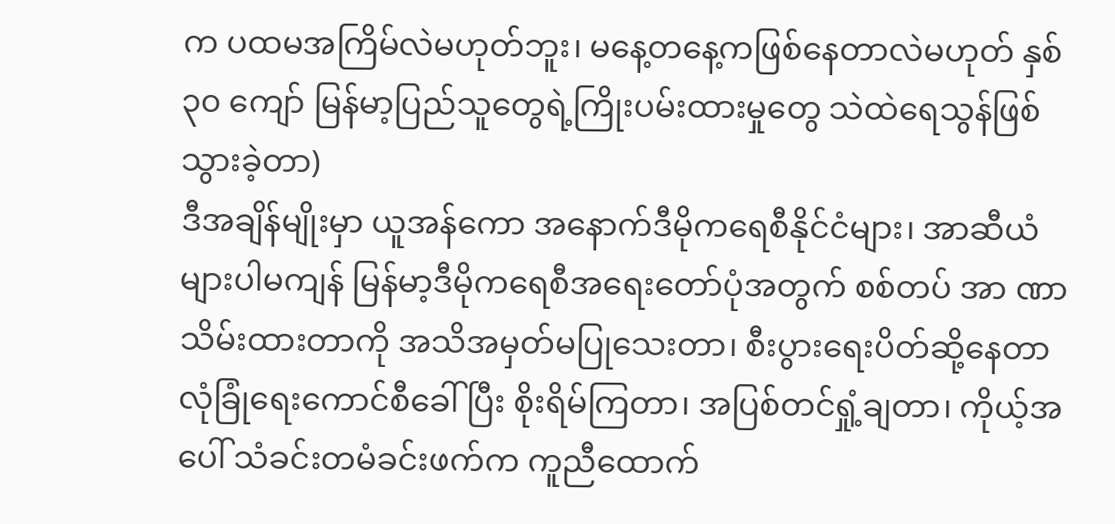က ပထမအကြိမ်လဲမဟုတ်ဘူး၊ မနေ့တနေ့ကဖြစ်နေတာလဲမဟုတ် နှစ် ၃၀ ကျော် မြန်မာ့ပြည်သူတွေရဲ့ကြိုးပမ်းထားမှုတွေ သဲထဲရေသွန်ဖြစ်သွားခဲ့တာ)
ဒီအချိန်မျိုးမှာ ယူအန်ကော အနောက်ဒီမိုကရေစီနိုင်ငံများ၊ အာဆီယံများပါမကျန် မြန်မာ့ဒီမိုကရေစီအရေးတော်ပုံအတွက် စစ်တပ် အာ ဏာသိမ်းထားတာကို အသိအမှတ်မပြုသေးတာ၊ စီးပွားရေးပိတ်ဆို့နေတာ လုံခြုံရေးကောင်စီခေါ် ပြီး စိုးရိမ်ကြတာ၊ အပြစ်တင်ရှုံ့ချတာ၊ ကိုယ့်အပေါ် သံခင်းတမံခင်းဖက်က ကူညီထောက်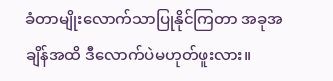ခံတာမျိုးလောက်သာပြုနိုင်ကြတာ အခုအချိန်အထိ ဒီလောက်ပဲမဟုတ်ဖူးလား။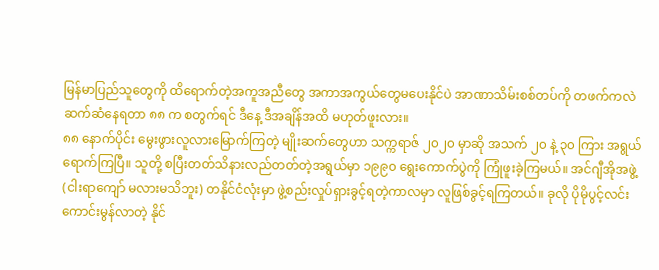မြန်မာပြည်သူတွေကို ထိရောက်တဲ့အကူအညီတွေ အကာအကွယ်တွေမပေးနိုင်ပဲ အာဏာသိမ်းစစ်တပ်ကို တဖက်ကလဲ ဆက်ဆံနေရတာ ၈၈ က စတွက်ရင် ဒီနေ့ ဒီအချိန်အထိ မဟုတ်ဖူးလား။
၈၈ နောက်ပိုင်း မွေးဖွားလူလားမြောက်ကြတဲ့ မျိုးဆက်တွေဟာ သက္ကရာဇ် ၂၀၂၀ မှာဆို အသက် ၂၀ နဲ့ ၃၀ ကြား အရွယ်ရောက်ကြပြီ။ သူတို့ စပြီးတတ်သိနားလည်တတ်တဲ့အရွယ်မှာ ၁၉၉၀ ရွေးကောက်ပွဲကို ကြုံဖူးခဲ့ကြမယ်။ အင်ဂျီအိုအဖွဲ့ (ငါးရာကျော် မလားမသိဘူး) တနိုင်ငံလုံးမှာ ဖွဲ့စည်းလှုပ်ရှားခွင့်ရတဲ့ကာလမှာ လူဖြစ်ခွင့်ရကြတယ်။ ခုလို ပိုမိုပွင့်လင်းကောင်းမွန်လာတဲ့ နိုင်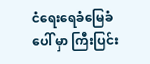ငံရေးရေခံမြေခံပေါ် မှာ ကြီးပြင်း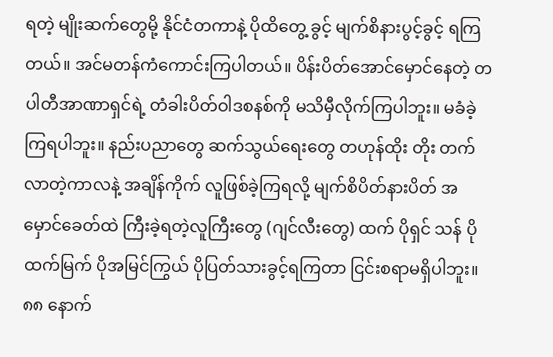ရတဲ့ မျိုးဆက်တွေမို့ နိုင်ငံတကာနဲ့ ပိုထိတွေ့ ခွင့် မျက်စိနားပွင့်ခွင့် ရကြတယ်။ အင်မတန်ကံကောင်းကြပါတယ်။ ပိန်းပိတ်အောင်မှောင်နေတဲ့ တပါတီအာဏာရှင်ရဲ့ တံခါးပိတ်ဝါဒစနစ်ကို မသိမှီလိုက်ကြပါဘူး။ မခံခဲ့ကြရပါဘူး။ နည်းပညာတွေ ဆက်သွယ်ရေးတွေ တဟုန်ထိုး တိုး တက်လာတဲ့ကာလနဲ့ အချိန်ကိုက် လူဖြစ်ခဲ့ကြရလို့ မျက်စိပိတ်နားပိတ် အမှောင်ခေတ်ထဲ ကြီးခဲ့ရတဲ့လူကြီးတွေ (ဂျင်လီးတွေ) ထက် ပိုရှင် သန် ပိုထက်မြက် ပိုအမြင်ကြွယ် ပိုပြတ်သားခွင့်ရကြတာ ငြင်းစရာမရှိပါဘူး။ ၈၈ နောက်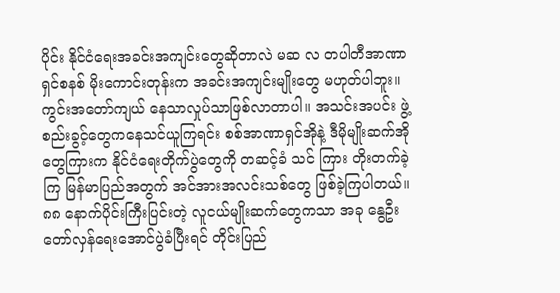ပိုင်း နိုင်ငံရေးအခင်းအကျင်းတွေဆိုတာလဲ မဆ လ တပါတီအာဏာရှင်စနစ် မိုးကောင်းတုန်းက အခင်းအကျင်းမျိုးတွေ မဟုတ်ပါဘူး။ ကွင်းအတော်ကျယ် နေသာလှုပ်သာဖြစ်လာတာပါ။ အသင်းအပင်း ဖွဲ့စည်းခွင့်တွေကနေသင်ယူကြရင်း စစ်အာဏာရှင်အိုနဲ့ ဒီမိုမျိုးဆက်အိုတွေကြားက နိုင်ငံရေးတိုက်ပွဲတွေကို တဆင့်ခံ သင် ကြား တိုးတက်ခဲ့ကြ မြန်မာပြည်အတွက် အင်အားအလင်းသစ်တွေ ဖြစ်ခဲ့ကြပါတယ်။
၈၈ နောက်ပိုင်းကြီးပြင်းတဲ့ လူငယ်မျိုးဆက်တွေကသာ အခု နွေဦးတော်လှန်ရေးအောင်ပွဲခံပြီးရင် တိုင်းပြည်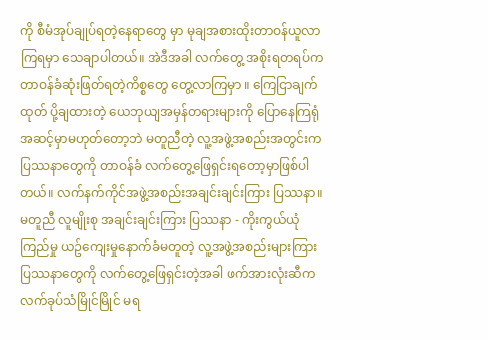ကို စီမံအုပ်ချုပ်ရတဲ့နေရာတွေ မှာ မုချအစားထိုးတာဝန်ယူလာကြရမှာ သေချာပါတယ်။ အဲဒီအခါ လက်တွေ့ အစိုးရတရပ်က တာဝန်ခံဆုံးဖြတ်ရတဲ့ကိစ္စတွေ တွေ့လာကြမှာ ။ ကြေငြာချက်ထုတ် ပို့ချထားတဲ့ ယေဘုယျအမှန်တရားများကို ပြောနေကြရုံ အဆင့်မှာမဟုတ်တော့ဘဲ မတူညီတဲ့ လူ့အဖွဲ့အစည်းအတွင်းက ပြဿနာတွေကို တာဝန်ခံ လက်တွေ့ဖြေရှင်းရတော့မှာဖြစ်ပါတယ်။ လက်နက်ကိုင်အဖွဲ့အစည်းအချင်းချင်းကြား ပြဿနာ။ မတူညီ လူမျိုးစု အချင်းချင်းကြား ပြဿနာ - ကိုးကွယ်ယုံကြည်မှု ယဥ်ကျေးမှုနောက်ခံမတူတဲ့ လူ့အဖွဲ့အစည်းများကြား ပြဿနာတွေကို လက်တွေ့ဖြေရှင်းတဲ့အခါ ဖက်အားလုံးဆီက လက်ခုပ်သံမြိုင်မြိုင် မရ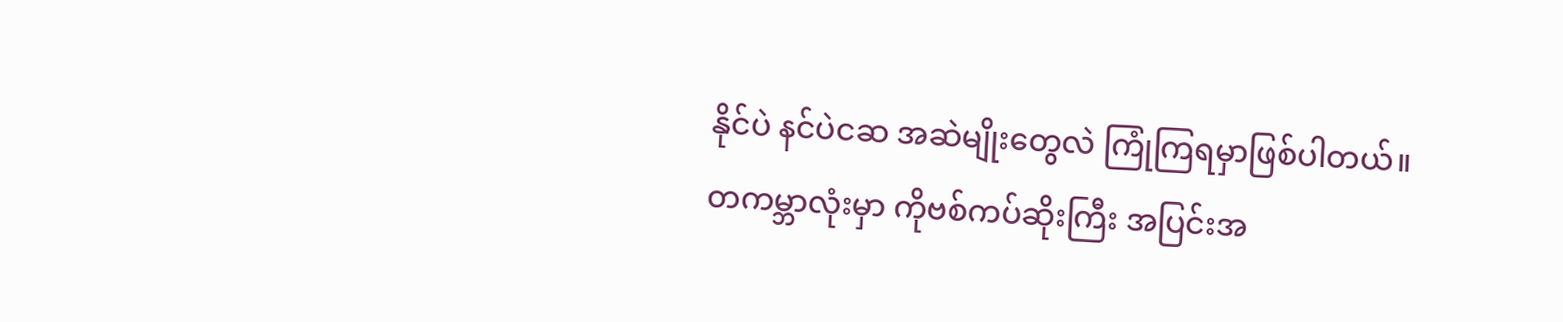နိုင်ပဲ နင်ပဲငဆ အဆဲမျိုးတွေလဲ ကြုံကြရမှာဖြစ်ပါတယ်။
တကမ္ဘာလုံးမှာ ကိုဗစ်ကပ်ဆိုးကြီး အပြင်းအ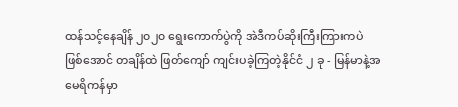ထန်သင့်နေချိန် ၂၀၂၀ ရွေးကောက်ပွဲကို အဲဒီကပ်ဆိုးကြီးကြားကပဲဖြစ်အောင် တချိန်ထဲ ဖြတ်ကျော် ကျင်းပခဲ့ကြတဲ့နိုင်ငံ ၂ ခု - မြန်မာနဲ့အမေရိကန်မှာ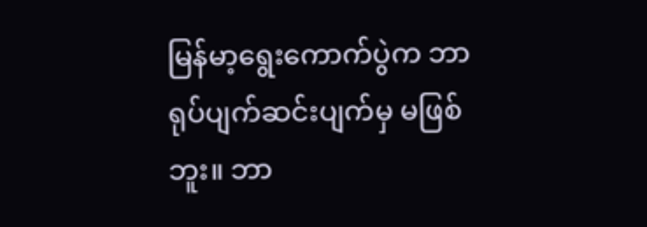မြန်မာ့ရွေးကောက်ပွဲက ဘာရုပ်ပျက်ဆင်းပျက်မှ မဖြစ်ဘူး။ ဘာ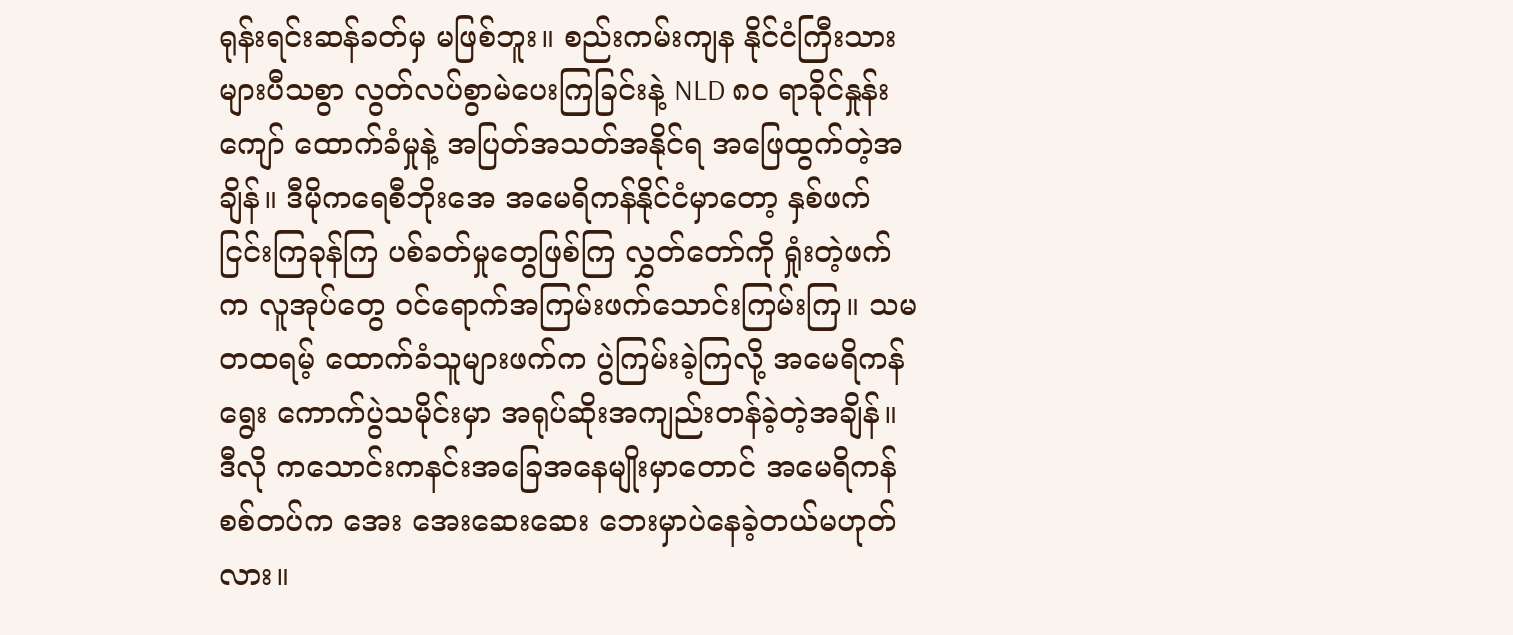ရုန်းရင်းဆန်ခတ်မှ မဖြစ်ဘူး။ စည်းကမ်းကျန နိုင်ငံကြီးသားများပီသစွာ လွတ်လပ်စွာမဲပေးကြခြင်းနဲ့ NLD ၈၀ ရာခိုင်နှုန်းကျော် ထောက်ခံမှုနဲ့ အပြတ်အသတ်အနိုင်ရ အဖြေထွက်တဲ့အချိန်။ ဒီမိုကရေစီဘိုးအေ အမေရိကန်နိုင်ငံမှာတော့ နှစ်ဖက်ငြင်းကြခုန်ကြ ပစ်ခတ်မှုတွေဖြစ်ကြ လွှတ်တော်ကို ရှုံးတဲ့ဖက်က လူအုပ်တွေ ဝင်ရောက်အကြမ်းဖက်သောင်းကြမ်းကြ။ သမတထရမ့် ထောက်ခံသူများဖက်က ပွဲကြမ်းခဲ့ကြလို့ အမေရိကန်ရွေး ကောက်ပွဲသမိုင်းမှာ အရုပ်ဆိုးအကျည်းတန်ခဲ့တဲ့အချိန်။ ဒီလို ကသောင်းကနင်းအခြေအနေမျိုးမှာတောင် အမေရိကန်စစ်တပ်က အေး အေးဆေးဆေး ဘေးမှာပဲနေခဲ့တယ်မဟုတ်လား။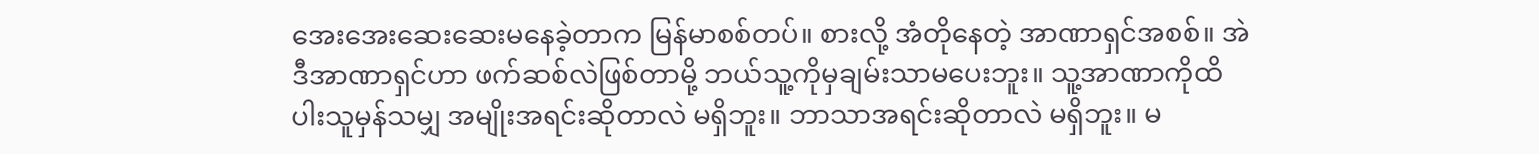အေးအေးဆေးဆေးမနေခဲ့တာက မြန်မာစစ်တပ်။ စားလို့ အံတိုနေတဲ့ အာဏာရှင်အစစ်။ အဲဒီအာဏာရှင်ဟာ ဖက်ဆစ်လဲဖြစ်တာမို့ ဘယ်သူ့ကိုမှချမ်းသာမပေးဘူး။ သူ့အာဏာကိုထိပါးသူမှန်သမျှ အမျိုးအရင်းဆိုတာလဲ မရှိဘူး။ ဘာသာအရင်းဆိုတာလဲ မရှိဘူး။ မ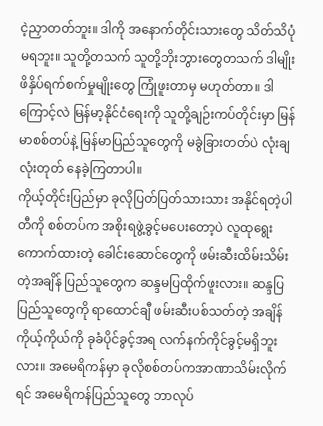ငဲ့ညှာတတ်ဘူး။ ဒါကို အနောက်တိုင်းသားတွေ သိတ်သိပုံမရဘူး။ သူတို့တသက် သူတို့ဘိုးဘွားတွေတသက် ဒါမျိုးဖိနှိပ်ရက်စက်မှုမျိုးတွေ ကြုံဖူးတာမှ မဟုတ်တာ။ ဒါကြောင့်လဲ မြန်မာ့နိုင်ငံရေးကို သူတို့ချဉ်းကပ်တိုင်းမှာ မြန်မာစစ်တပ်နဲ့ မြန်မာပြည်သူတွေကို မခွဲခြားတတ်ပဲ လုံးချ လုံးတုတ် နေခဲ့ကြတာပါ။
ကိုယ့်တိုင်းပြည်မှာ ခုလိုပြတ်ပြတ်သားသား အနိုင်ရတဲ့ပါတီကို စစ်တပ်က အစိုးရဖွဲ့ခွင့်မပေးတော့ပဲ လူထုရွေးကောက်ထားတဲ့ ခေါင်းဆောင်တွေကို ဖမ်းဆီးထိမ်းသိမ်းတဲ့အချိန် ပြည်သူတွေက ဆန္ဒမပြထိုက်ဖူးလား။ ဆန္ဒပြပြည်သူတွေကို ရာထောင်ချီ ဖမ်းဆီးပစ်သတ်တဲ့ အချိန် ကိုယ့်ကိုယ်ကို ခုခံပိုင်ခွင့်အရ လက်နက်ကိုင်ခွင့်မရှိဘူးလား။ အမေရိကန်မှာ ခုလိုစစ်တပ်ကအာဏာသိမ်းလိုက်ရင် အမေရိကန်ပြည်သူတွေ ဘာလုပ်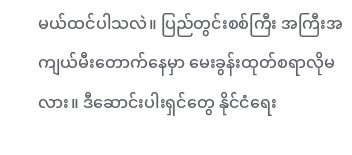မယ်ထင်ပါသလဲ။ ပြည်တွင်းစစ်ကြီး အကြီးအကျယ်မီးတောက်နေမှာ မေးခွန်းထုတ်စရာလိုမလား။ ဒီဆောင်းပါးရှင်တွေ နိုင်ငံရေး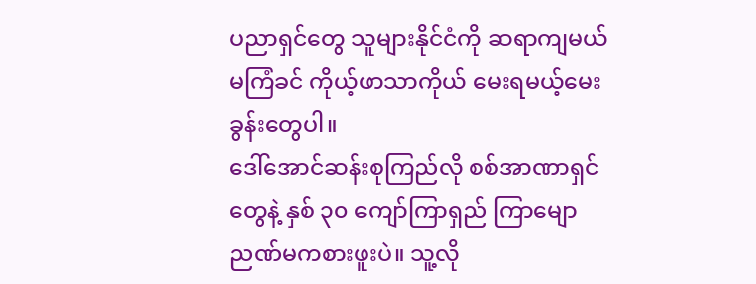ပညာရှင်တွေ သူများနိုင်ငံကို ဆရာကျမယ်မကြံခင် ကိုယ့်ဖာသာကိုယ် မေးရမယ့်မေးခွန်းတွေပါ။
ဒေါ်အောင်ဆန်းစုကြည်လို စစ်အာဏာရှင်တွေနဲ့ နှစ် ၃၀ ကျော်ကြာရှည် ကြာမျော ညဏ်မကစားဖူးပဲ။ သူ့လို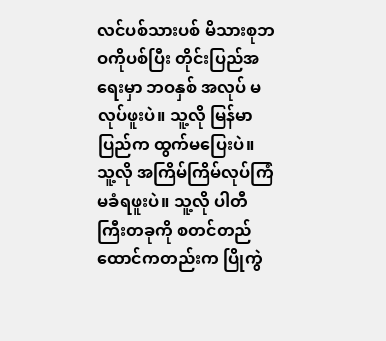လင်ပစ်သားပစ် မိသားစုဘဝကိုပစ်ပြီး တိုင်းပြည်အရေးမှာ ဘဝနှစ် အလုပ် မလုပ်ဖူးပဲ။ သူ့လို မြန်မာပြည်က ထွက်မပြေးပဲ။ သူ့လို အကြိမ်ကြိမ်လုပ်ကြံ မခံရဖူးပဲ။ သူ့လို ပါတီကြီးတခုကို စတင်တည်ထောင်ကတည်းက ပြိုကွဲ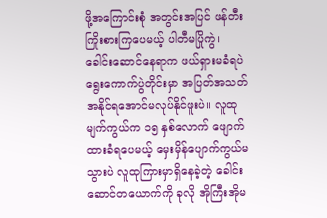ဖို့အကြောင်းစုံ အတွင်းအပြင် ဖန်တီးကြိုးစားကြပေမယ့် ပါတီမပြိုကွဲ၊ ခေါင်းဆောင်နေရာက ဖယ်ရှားမခံရပဲ ရွေးကောက်ပွဲတိုင်းမှာ အပြတ်အသတ်အနိုင်ရအောင်မလုပ်နိုင်ဖူးပဲ။ လူထုမျက်ကွယ်က ၁၅ နှစ်လောက် ဖျောက်ထားခံရပေမယ့် မှေးမှိန်ပျောက်ကွယ်မသွားပဲ လူထုကြားမှာရှိနေခဲ့တဲ့ ခေါင်းဆောင်တယောက်ကို ခုလို အိုကြီးအိုမ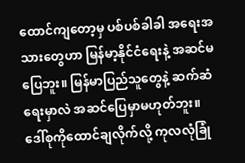ထောင်ကျတော့မှ ပစ်ပစ်ခါခါ အရေးအသားတွေဟာ မြန်မာ့နိုင်ငံရေးနဲ့ အဆင်မပြေဘူး။ မြန်မာပြည်သူတွေနဲ့ ဆက်ဆံရေးမှာလဲ အဆင်ပြေမှာမဟုတ်ဘူး။
ဒေါ်စုကိုထောင်ချလိုက်လို့ ကုလလုံခြုံ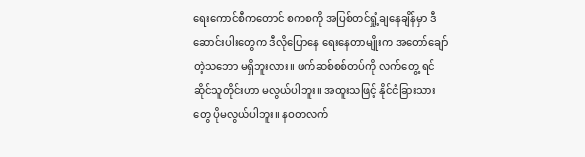ရေးကောင်စီကတောင် စကစကို အပြစ်တင်ရှုံ့ချနေချိန်မှာ ဒီဆောင်းပါးတွေက ဒီလိုပြောနေ ရေးနေတာမျိုးက အတော်ချော်တဲ့သဘော မရှိဘူးလား။ ဖက်ဆစ်စစ်တပ်ကို လက်တွေ့ ရင်ဆိုင်သူတိုင်းဟာ မလွယ်ပါဘူး။ အထူးသဖြင့် နိုင်ငံခြားသားတွေ ပိုမလွယ်ပါဘူး။ နဝတလက်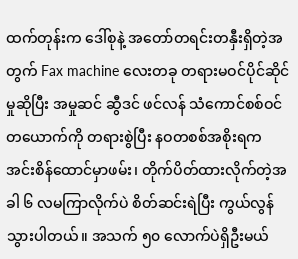ထက်တုန်းက ဒေါ်စုနဲ့ အတော်တရင်းတနှီးရှိတဲ့အတွက် Fax machine လေးတခု တရားမဝင်ပိုင်ဆိုင်မှုဆိုပြီး အမှုဆင် ဆွီဒင် ဖင်လန် သံကောင်စစ်ဝင်တယောက်ကို တရားစွဲပြီး နဝတစစ်အစိုးရက အင်းစိန်ထောင်မှာဖမ်း၊ တိုက်ပိတ်ထားလိုက်တဲ့အခါ ၆ လမကြာလိုက်ပဲ စိတ်ဆင်းရဲပြီး ကွယ်လွန်သွားပါတယ်။ အသက် ၅၀ လောက်ပဲရှိဦးမယ်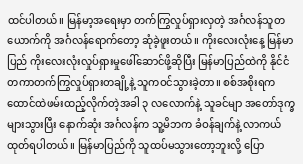ထင်ပါတယ်။ မြန်မာ့အရေးမှာ တက်ကြွလှုပ်ရှားလှတဲ့ အင်္ဂလန်သူတယောက်ကို အင်္ဂလန်ရောက်တော့ ဆုံခဲ့ဖူးတယ်။ ကိုးလေးလုံးနေ့ မြန်မာပြည် ကိုးလေးလုံးလှုပ်ရှားမှုဖေါ်ဆောင်ဖို့ဆိုပြီး မြန်မာပြည်ထဲကို နိုင်ငံတကာတက်ကြွလှုပ်ရှားတချို့နဲ့ သူကဝင်သွားခဲ့တာ။ စစ်အစိုးရက ထောင်ထဲဖမ်းထည့်လိုက်တဲ့အခါ ၃ လလောက်နဲ့ သူခင်မျာ အတော်ဒုက္ခများသွားပြီး နောက်ဆုံး အင်္ဂလန်က သူ့မိဘက ခံဝန်ချက်နဲ့ လာကယ်ထုတ်ရပါတယ်။ မြန်မာပြည်ကို သူထပ်မသွားတော့ဘူးလို့ ပြော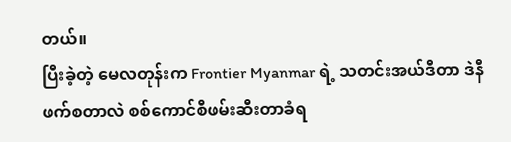တယ်။
ပြီးခဲ့တဲ့ မေလတုန်းက Frontier Myanmar ရဲ့ သတင်းအယ်ဒီတာ ဒဲနီဖက်စတာလဲ စစ်ကောင်စီဖမ်းဆီးတာခံရ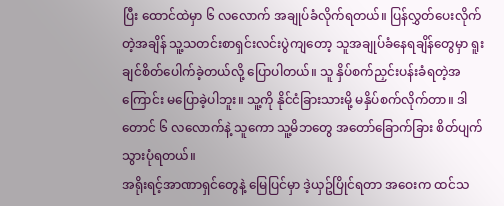ပြီး ထောင်ထဲမှာ ၆ လလောက် အချုပ်ခံလိုက်ရတယ်။ ပြန်လွှတ်ပေးလိုက်တဲ့အချိန် သူ့သတင်းစာရှင်းလင်းပွဲကျတော့ သူအချုပ်ခံနေရချိန်တွေမှာ ရူးချင်စိတ်ပေါက်ခဲ့တယ်လို့ ပြောပါတယ်။ သူ နှိပ်စက်ညှင်းပန်းခံရတဲ့အကြောင်း မပြောခဲ့ပါဘူး။ သူ့ကို နိုင်ငံခြားသားမို့ မနှိပ်စက်လိုက်တာ။ ဒါတောင် ၆ လလောက်နဲ့ သူကော သူ့မိဘတွေ အတော်ခြောက်ခြား စိတ်ပျက်သွားပုံရတယ်။
အရိုးရင့်အာဏာရှင်တွေနဲ့ မြေပြင်မှာ ဒဲ့ယှဥ်ပြိုင်ရတာ အဝေးက ထင်သ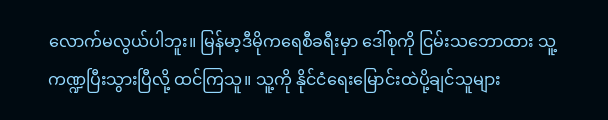လောက်မလွယ်ပါဘူး။ မြန်မာ့ဒီမိုကရေစီခရီးမှာ ဒေါ်စုကို ငြမ်းသဘောထား သူ့ကဏ္ဍပြီးသွားပြီလို့ ထင်ကြသူ။ သူ့ကို နိုင်ငံရေးမြောင်းထဲပို့ချင်သူများ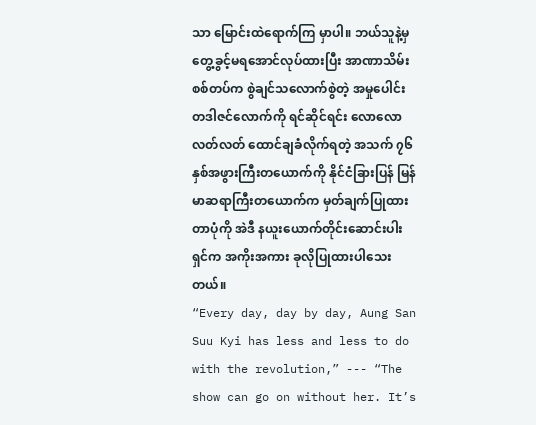သာ မြောင်းထဲရောက်ကြ မှာပါ။ ဘယ်သူနဲ့မှတွေ့ခွင့်မရအောင်လုပ်ထားပြီး အာဏာသိမ်းစစ်တပ်က စွဲချင်သလောက်စွဲတဲ့ အမှုပေါင်း တဒါဇင်လောက်ကို ရင်ဆိုင်ရင်း လောလောလတ်လတ် ထောင်ချခံလိုက်ရတဲ့ အသက် ၇၆ နှစ်အဖွားကြီးတယောက်ကို နိုင်ငံခြားပြန် မြန်မာဆရာကြီးတယောက်က မှတ်ချက်ပြုထားတာပုံကို အဲဒီ နယူးယောက်တိုင်းဆောင်းပါးရှင်က အကိုးအကား ခုလိုပြုထားပါသေးတယ်။
“Every day, day by day, Aung San Suu Kyi has less and less to do with the revolution,” --- “The show can go on without her. It’s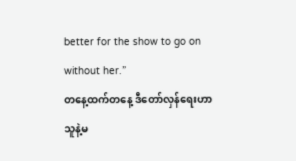better for the show to go on without her.”
တနေ့ထက်တနေ့ ဒီတော်လှန်ရေးဟာ သူနဲ့မ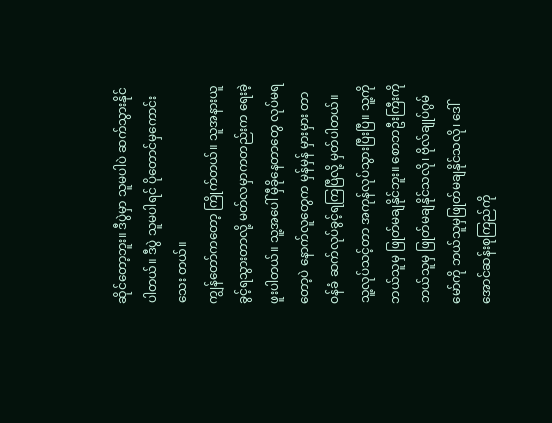ဆိုင်တော့ဘူး။ ဒီပွဲမှာ သူမပါပဲ ဆက်သွားနိုင်ပါတယ်။ ဒီပွဲ သူမပါရင် ပိုတောင်မှကောင်းသေး တယ်။
ကျွန်တော်ကတော့ ကြိုက်တယ်။ သူအနားယူခွင့်ရသွားတာလို့ မတ်လမှာကတည်းက ရေးခဲ့ဖူးပါတယ်။ သူ့အပေါ် မှီခိုနေတာတွေ လုပ်မရတော့ပဲ နောက်လူတွေက မှန်မှန် မှားမှား တာဝန်ခံ ဆက်လုပ်ခွင့်ရကြပြီလို့ မှတ်ပါတယ်။ သူ့လုပ်သင့်တာ အကုန်လုပ်သွားပြီးပြီ။ သူ့ကို ဘယ်သူမှ ဖြုတ်မချနိုင်ဘူး။ စောဘဦးကြီးကိုဘယ်သူမှ ဖြုတ်မချနိုင်သလို၊ ဗိုလ်ချုပ်ဂွမ်မော်ကို ဘယ်သူမှဖြုတ်မချနိုင်သလို၊ ဒေါ်အောင်ဆန်းစုကြည်ကို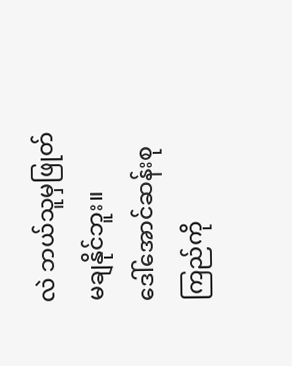လဲ ဘယ်သူမှဖြုတ်မချနိုင်ဘူး။
ဒေါ်အောင်ဆန်းစုကြည်ကို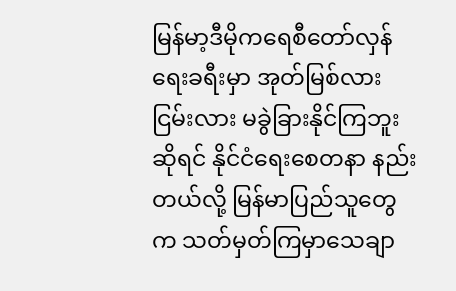မြန်မာ့ဒီမိုကရေစီတော်လှန်ရေးခရီးမှာ အုတ်မြစ်လား ငြမ်းလား မခွဲခြားနိုင်ကြဘူးဆိုရင် နိုင်ငံရေးစေတနာ နည်းတယ်လို့ မြန်မာပြည်သူတွေက သတ်မှတ်ကြမှာသေချာ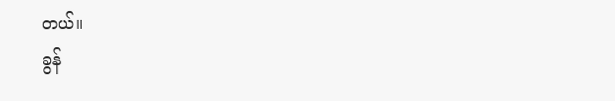တယ်။
ခွန်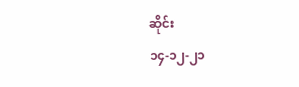ဆိုင်း
၁၄-၁၂-၂၁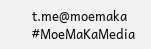t.me@moemaka
#MoeMaKaMedia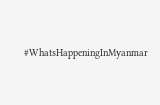#WhatsHappeningInMyanmar